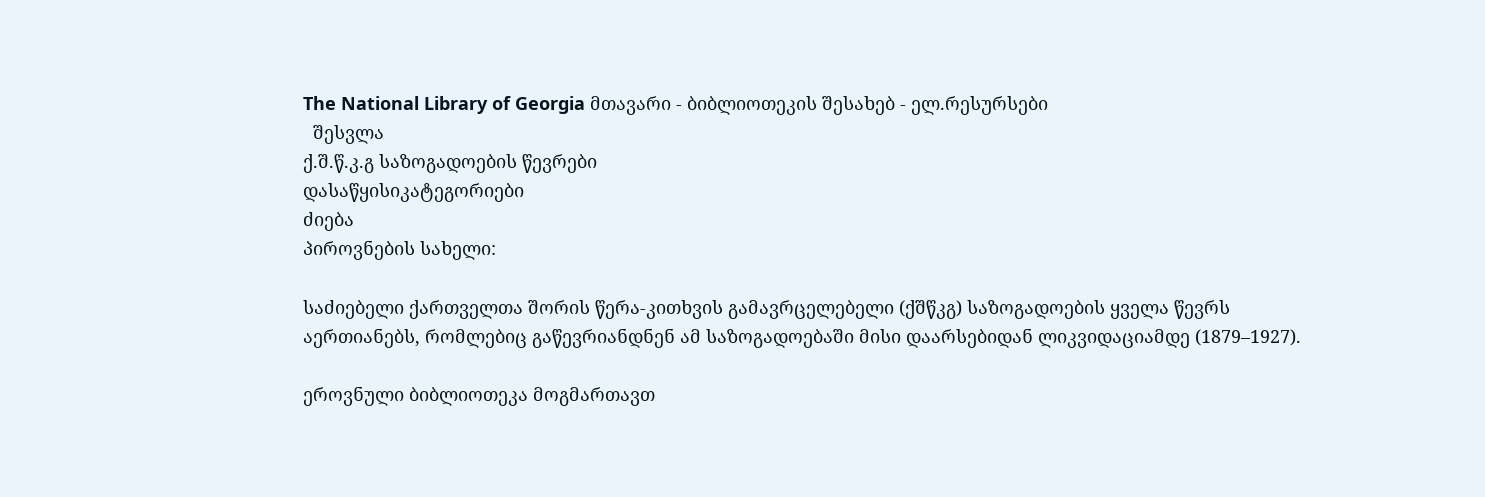The National Library of Georgia მთავარი - ბიბლიოთეკის შესახებ - ელ.რესურსები
  შესვლა
ქ.შ.წ.კ.გ საზოგადოების წევრები
დასაწყისიკატეგორიები
ძიება
პიროვნების სახელი:

საძიებელი ქართველთა შორის წერა-კითხვის გამავრცელებელი (ქშწკგ) საზოგადოების ყველა წევრს აერთიანებს, რომლებიც გაწევრიანდნენ ამ საზოგადოებაში მისი დაარსებიდან ლიკვიდაციამდე (1879–1927).

ეროვნული ბიბლიოთეკა მოგმართავთ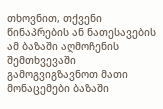თხოვნით, თქვენი წინაპრების ან ნათესავების ამ ბაზაში აღმოჩენის შემთხვევაში გამოგვიგზავნოთ მათი მონაცემები ბაზაში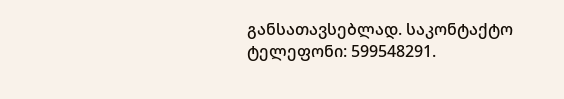განსათავსებლად. საკონტაქტო ტელეფონი: 599548291.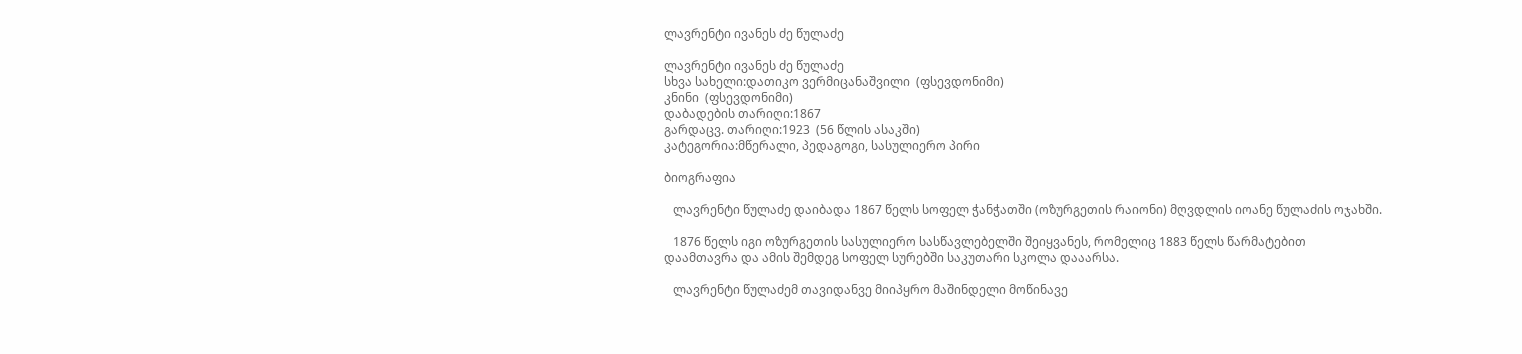ლავრენტი ივანეს ძე წულაძე

ლავრენტი ივანეს ძე წულაძე
სხვა სახელი:დათიკო ვერმიცანაშვილი  (ფსევდონიმი)
კნინი  (ფსევდონიმი)
დაბადების თარიღი:1867
გარდაცვ. თარიღი:1923  (56 წლის ასაკში)
კატეგორია:მწერალი, პედაგოგი, სასულიერო პირი

ბიოგრაფია

   ლავრენტი წულაძე დაიბადა 1867 წელს სოფელ ჭანჭათში (ოზურგეთის რაიონი) მღვდლის იოანე წულაძის ოჯახში.

   1876 წელს იგი ოზურგეთის სასულიერო სასწავლებელში შეიყვანეს, რომელიც 1883 წელს წარმატებით დაამთავრა და ამის შემდეგ სოფელ სურებში საკუთარი სკოლა დააარსა.

   ლავრენტი წულაძემ თავიდანვე მიიპყრო მაშინდელი მოწინავე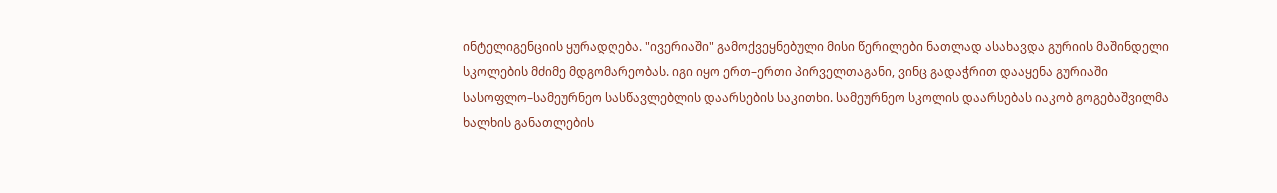ინტელიგენციის ყურადღება. "ივერიაში" გამოქვეყნებული მისი წერილები ნათლად ასახავდა გურიის მაშინდელი სკოლების მძიმე მდგომარეობას. იგი იყო ერთ–ერთი პირველთაგანი, ვინც გადაჭრით დააყენა გურიაში სასოფლო–სამეურნეო სასწავლებლის დაარსების საკითხი. სამეურნეო სკოლის დაარსებას იაკობ გოგებაშვილმა ხალხის განათლების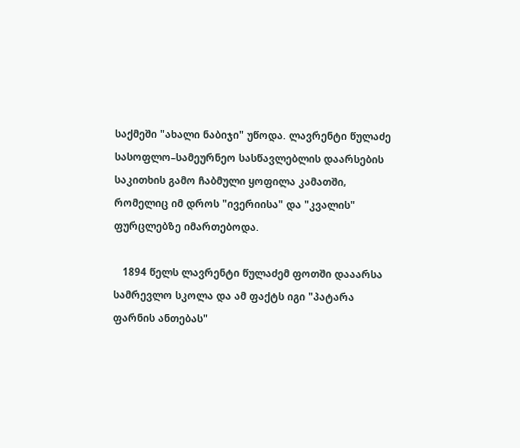საქმეში "ახალი ნაბიჯი" უწოდა. ლავრენტი წულაძე სასოფლო–სამეურნეო სასწავლებლის დაარსების საკითხის გამო ჩაბმული ყოფილა კამათში, რომელიც იმ დროს "ივერიისა" და "კვალის" ფურცლებზე იმართებოდა.

   1894 წელს ლავრენტი წულაძემ ფოთში დააარსა სამრევლო სკოლა და ამ ფაქტს იგი "პატარა ფარნის ანთებას"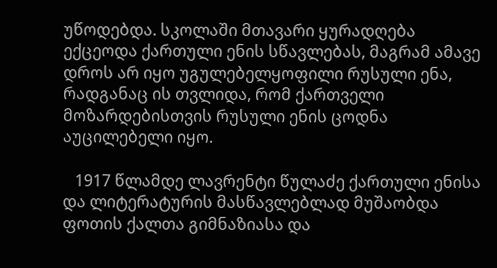უწოდებდა. სკოლაში მთავარი ყურადღება ექცეოდა ქართული ენის სწავლებას, მაგრამ ამავე დროს არ იყო უგულებელყოფილი რუსული ენა, რადგანაც ის თვლიდა, რომ ქართველი მოზარდებისთვის რუსული ენის ცოდნა აუცილებელი იყო.

   1917 წლამდე ლავრენტი წულაძე ქართული ენისა და ლიტერატურის მასწავლებლად მუშაობდა ფოთის ქალთა გიმნაზიასა და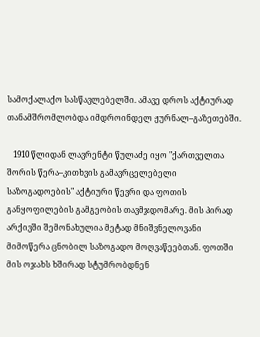სამოქალაქო სასწავლებელში. ამავე დროს აქტიურად თანამშრომლობდა იმდროინდელ ჟურნალ–გაზეთებში.

   1910 წლიდან ლავრენტი წულაძე იყო "ქართველთა შორის წერა–კითხვის გამავრცელებელი საზოგადოების" აქტიური წევრი და ფოთის განყოფილების გამგეობის თავმჯდომარე. მის პირად არქივში შემონახულია მეტად მნიშვნელოვანი მიმოწერა ცნობილ საზოგადო მოღვაწეებთან. ფოთში მის ოჯახს ხშირად სტუმრობდნენ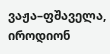ვაჟა–ფშაველა, იროდიონ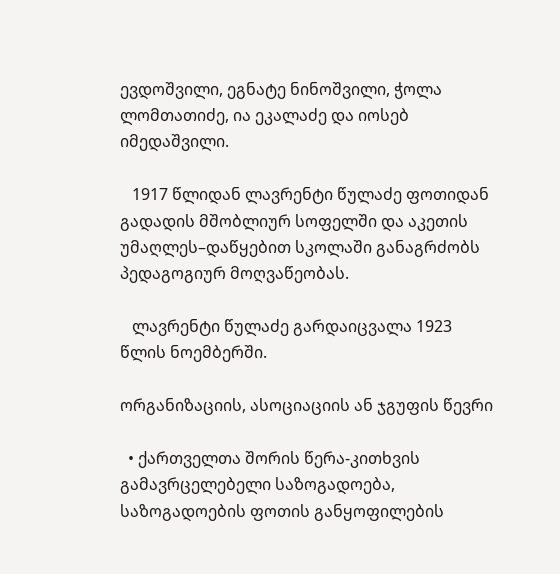ევდოშვილი, ეგნატე ნინოშვილი, ჭოლა ლომთათიძე, ია ეკალაძე და იოსებ იმედაშვილი.

   1917 წლიდან ლავრენტი წულაძე ფოთიდან გადადის მშობლიურ სოფელში და აკეთის უმაღლეს–დაწყებით სკოლაში განაგრძობს პედაგოგიურ მოღვაწეობას.

   ლავრენტი წულაძე გარდაიცვალა 1923 წლის ნოემბერში.

ორგანიზაციის, ასოციაციის ან ჯგუფის წევრი

  • ქართველთა შორის წერა-კითხვის გამავრცელებელი საზოგადოება, საზოგადოების ფოთის განყოფილების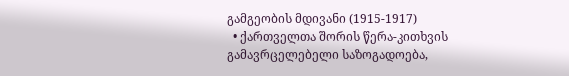გამგეობის მდივანი (1915-1917)
  • ქართველთა შორის წერა-კითხვის გამავრცელებელი საზოგადოება,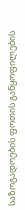საზოგადოების ფოთის განყოფილების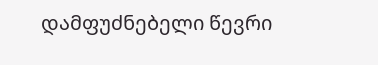დამფუძნებელი წევრი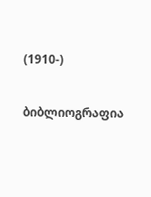(1910-)

ბიბლიოგრაფია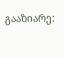გააზიარე: